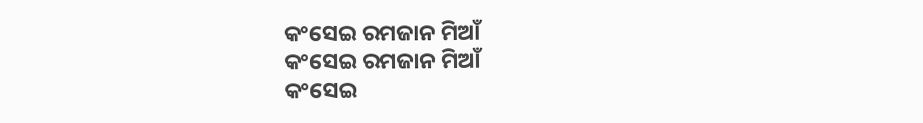କଂସେଇ ରମଜାନ ମିଆଁ
କଂସେଇ ରମଜାନ ମିଆଁ
କଂସେଇ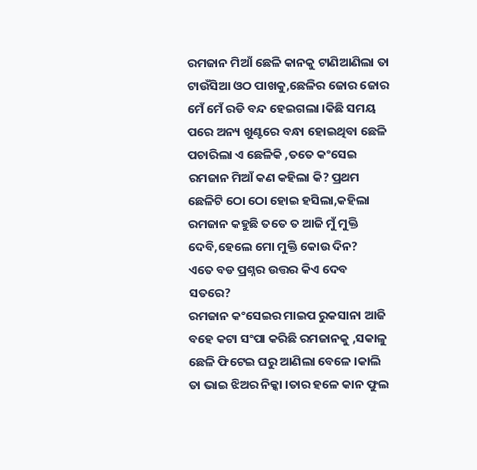ରମଜାନ ମିଆଁ ଛେଳି କାନକୁ ଟାଣିଆଣିଲା ତା ଟାଉଁସିଆ ଓଠ ପାଖକୁ,ଛେଳିର ଜୋର ଜୋର ମେଁ ମେଁ ରଡି ବନ୍ଦ ହେଇଗଲା ।କିଛି ସମୟ ପରେ ଅନ୍ୟ ଖୁଣ୍ଟରେ ବନ୍ଧା ହୋଇଥିବା ଛେଳି ପଚାରିଲା ଏ ଛେଳିକି ,ତତେ କଂସେଇ ରମଜାନ ମିଆଁ କଣ କହିଲା କି? ପ୍ରଥମ ଛେଳିଟି ଠୋ ଠୋ ହୋଇ ହସିଲା,କହିଲା ରମଜାନ କହୁଛି ତତେ ତ ଆଜି ମୁଁ ମୁକ୍ତି ଦେବି,ହେଲେ ମୋ ମୁକ୍ତି କୋଉ ଦିନ?
ଏତେ ବଡ ପ୍ରଶ୍ନର ଉତ୍ତର କିଏ ଦେବ ସତରେ?
ରମଜାନ କଂସେଇର ମାଇପ ରୁକସାନା ଆଜି ବହେ କଟା ସଂପା କରିଛି ରମଜାନକୁ ,ସକାଳୁ ଛେଳି ଫିଟେଇ ଘରୁ ଆଣିଲା ବେଳେ ।କାଲି ତା ଭାଇ ଝିଅର ନିକ୍କା ।ତାର ହଳେ କାନ ଫୁଲ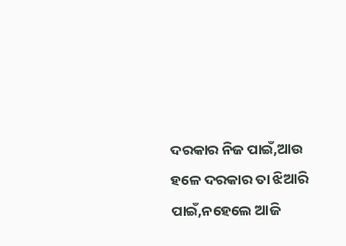ଦରକାର ନିଜ ପାଇଁ,ଆଉ ହଳେ ଦରକାର ତା ଝିଆରି ପାଇଁ,ନହେଲେ ଆଜି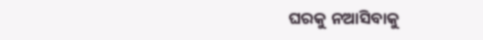ଘରକୁ ନଆସିବାକୁ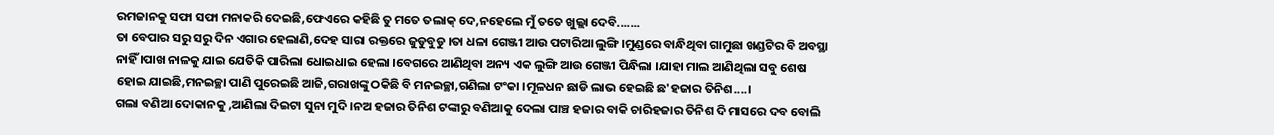ରମଜାନକୁ ସଫା ସଫା ମନାକରି ଦେଇଛି,ଫେଏରେ କହିଛି ତୁ ମତେ ତଲାକ୍ ଦେ,ନହେଲେ ମୁଁ ତତେ ଖୁଲ୍ଲା ଦେବି.......
ତା ବେପାର ସରୁ ସରୁ ଦିନ ଏଗାର ହେଲାଣି,ଦେହ ସାରା ରକ୍ତରେ ଜୁଡୁବୁଡୁ ।ତା ଧଳା ଗେଞ୍ଜୀ ଆଉ ପଟାରିଆ ଲୁଙ୍ଗି ।ମୁଣ୍ଡରେ ବାନ୍ଧିଥିବା ଗାମୁଛା ଖଣ୍ଡଟିର ବି ଅବସ୍ଥା ନାହିଁ ।ପାଖ ନାଳକୁ ଯାଇ ଯେତିକି ପାରିଲା ଧୋଇଧାଇ ହେଲା ।ବେଗରେ ଆଣିଥିବା ଅନ୍ୟ ଏକ ଲୁଙ୍ଗି ଆଉ ଗେଞ୍ଜୀ ପିନ୍ଧିଲା ।ଯାହା ମାଲ ଆଣିଥିଲା ସବୁ ଶେଷ ହୋଇ ଯାଇଛି,ମନଇଚ୍ଛା ପାଣି ପୁରେଇଛି ଆଜି,ଗରାଖଙ୍କୁ ଠକିଛି ବି ମନଇଚ୍ଛା,ଗଣିଲା ଟଂକା ।ମୂଳଧନ ଛାଡି ଲାଭ ହେଇଛି ଛ'ହଜାର ତିନିଶ....।
ଗଲା ବଣିଆ ଦୋକାନକୁ ,ଆଣିଲା ଦିଇଟା ସୁନା ମୁଦି ।ନଅ ହଜାର ତିନିଶ ଟଙ୍କାରୁ ବଣିଆକୁ ଦେଲା ପାଞ୍ଚ ହଜାର ବାକି ଚାରିହଜାର ତିନିଶ ଦି ମାସରେ ଦବ ବୋଲି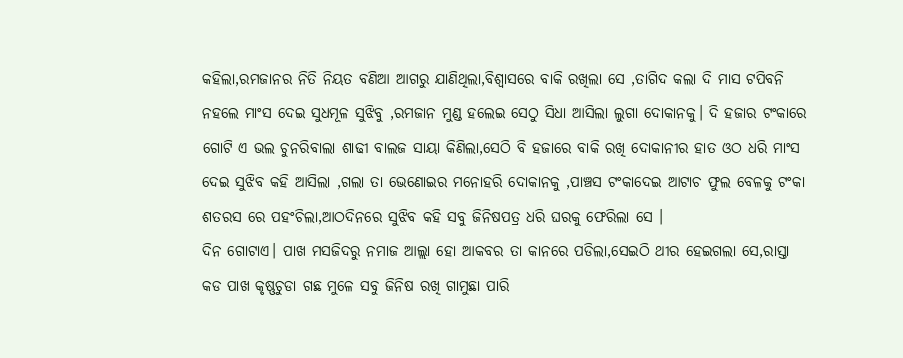କହିଲା,ରମଜାନର ନିତି ନିୟତ ବଣିଆ ଆଗରୁ ଯାଣିଥିଲା,ବିଶ୍ୱାସରେ ବାକି ରଖିଲା ସେ ,ତାଗିଦ କଲା ଦି ମାସ ଟପିବନି ନହଲେ ମାଂସ ଦେଇ ସୁଧମୂଳ ସୁଝିବୁ ,ରମଜାନ ମୁଣ୍ଡ ହଲେଇ ସେଠୁ ସିଧା ଆସିଲା ଲୁଗା ଦୋକାନକୁ। ଦି ହଜାର ଟଂକାରେ ଗୋଟି ଏ ଭଲ ଚୁନରିବାଲା ଶାଢୀ ବାଲଜ ସାୟା କିଣିଲା,ସେଠି ବି ହଜାରେ ବାକି ରଖି ଦୋକାନୀର ହାତ ଓଠ ଧରି ମାଂସ ଦେଇ ସୁଝିବ କହି ଆସିଲା ,ଗଲା ତା ଭେଣୋଇର ମନୋହରି ଦୋକାନକୁ ,ପାଞ୍ଚସ ଟଂକାଦେଇ ଆଟାଚ ଫୁଲ ବେଳକୁ ଟଂକା ଶତରସ ରେ ପହଂଚିଲା,ଆଠଦିନରେ ସୁଝିବ କହି ସବୁ ଜିନିଷପତ୍ର ଧରି ଘରକୁ ଫେରିଲା ସେ ।
ଦିନ ଗୋଟାଏ। ପାଖ ମସଜିଦରୁ ନମାଜ ଆଲ୍ଲା ହୋ ଆକବର ତା କାନରେ ପଡିଲା,ସେଇଠି ଥୀର ହେଇଗଲା ସେ,ରାସ୍ତା କଡ ପାଖ କୃଷ୍ଣଚୁଡା ଗଛ ମୁଳେ ସବୁ ଜିନିଷ ରଖି ଗାମୁଛା ପାରି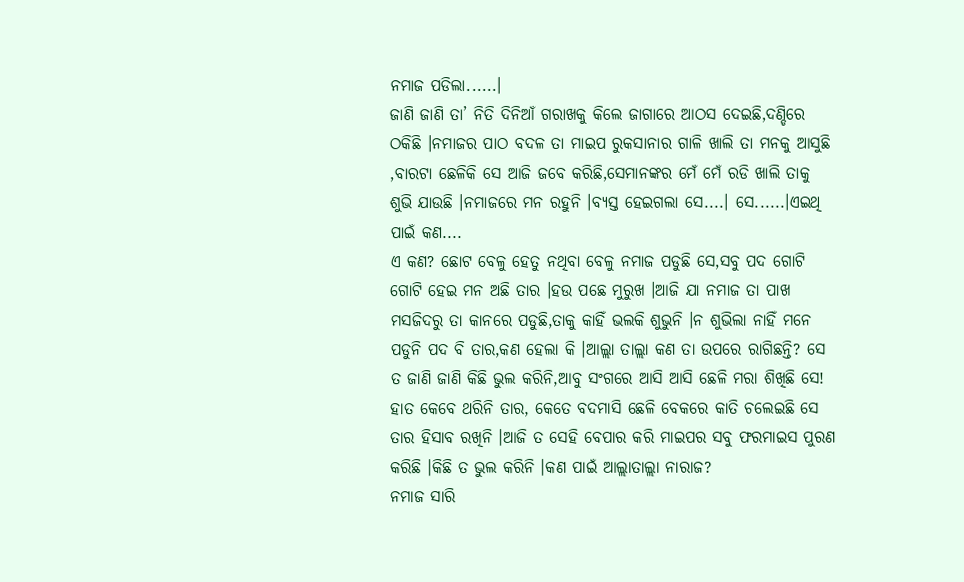ନମାଜ ପଡିଲା......।
ଜାଣି ଜାଣି ତା’ ନିତି ଦିନିଆଁ ଗରାଖକୁ କିଲେ ଜାଗାରେ ଆଠସ ଦେଇଛି,ଦଣ୍ଡିରେ ଠକିଛି ।ନମାଜର ପାଠ ବଦଳ ତା ମାଇପ ରୁକସାନାର ଗାଳି ଖାଲି ତା ମନକୁ ଆସୁଛି ,ବାରଟା ଛେଳିକି ସେ ଆଜି ଜବେ କରିଛି,ସେମାନଙ୍କର ମେଁ ମେଁ ରଡି ଖାଲି ତାକୁ ଶୁଭି ଯାଉଛି ।ନମାଜରେ ମନ ରହୁନି ।ବ୍ୟସ୍ତ ହେଇଗଲା ସେ....। ସେ......।ଏଇଥି ପାଇଁ କଣ....
ଏ କଣ? ଛୋଟ ବେଳୁ ହେତୁ ନଥିବା ବେଳୁ ନମାଜ ପଡୁଛି ସେ,ସବୁ ପଦ ଗୋଟି ଗୋଟି ହେଇ ମନ ଅଛି ତାର ।ହଉ ପଛେ ମୁରୁଖ ।ଆଜି ଯା ନମାଜ ତା ପାଖ ମସଜିଦରୁ ତା କାନରେ ପଡୁଛି,ତାକୁ କାହିଁ ଭଲକି ଶୁଭୁନି ।ନ ଶୁଭିଲା ନାହିଁ ମନେ ପଡୁନି ପଦ ବି ତାର,କଣ ହେଲା କି ।ଆଲ୍ଲା ତାଲ୍ଲା କଣ ତା ଉପରେ ରାଗିଛନ୍ତି? ସେ ତ ଜାଣି ଜାଣି କିଛି ଭୁଲ କରିନି,ଆବୁ ସଂଗରେ ଆସି ଆସି ଛେଳି ମରା ଶିଖିଛି ସେ! ହାତ କେବେ ଥରିନି ତାର, କେତେ ବଦମାସି ଛେଳି ବେକରେ କାତି ଚଲେଇଛି ସେ ତାର ହିସାବ ରଖିନି ।ଆଜି ତ ସେହି ବେପାର କରି ମାଇପର ସବୁ ଫରମାଇସ ପୁରଣ କରିଛି ।କିଛି ତ ଭୁଲ କରିନି ।କଣ ପାଇଁ ଆଲ୍ଲାତାଲ୍ଲା ନାରାଜ?
ନମାଜ ସାରି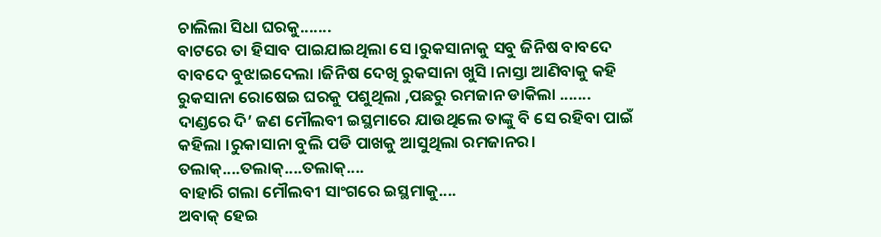ଚାଲିଲା ସିଧା ଘରକୁ.......
ବାଟରେ ତା ହିସାବ ପାଇଯାଇଥିଲା ସେ ।ରୁକସାନାକୁ ସବୁ ଜିନିଷ ବାବଦେ ବାବଦେ ବୁଝାଇଦେଲା ।ଜିନିଷ ଦେଖି ରୁକସାନା ଖୁସି ।ନାସ୍ତା ଆଣିବାକୁ କହି ରୁକସାନା ରୋଷେଇ ଘରକୁ ପଶୁଥିଲା ,ପଛରୁ ରମଜାନ ଡାକିଲା .......
ଦାଣ୍ଡରେ ଦି’ ଜଣ ମୌଲବୀ ଇସ୍ଥମାରେ ଯାଉଥିଲେ ତାଙ୍କୁ ବି ସେ ରହିବା ପାଇଁ କହିଲା ।ରୁକାସାନା ବୁଲି ପଡି ପାଖକୁ ଆସୁଥିଲା ରମଜାନର।
ତଲାକ୍....ତଲାକ୍....ତଲାକ୍....
ବାହାରି ଗଲା ମୌଲବୀ ସାଂଗରେ ଇସ୍ଥମାକୁ....
ଅବାକ୍ ହେଇ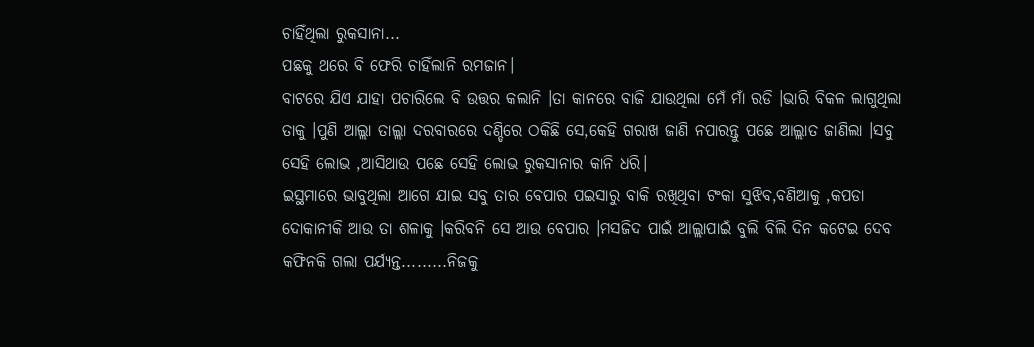ଚାହିଁଥିଲା ରୁକସାନା...
ପଛକୁ ଥରେ ବି ଫେରି ଚାହିଁଲାନି ରମଜାନ।
ବାଟରେ ଯିଏ ଯାହା ପଚାରିଲେ ବି ଉତ୍ତର କଲାନି ।ତା କାନରେ ବାଜି ଯାଉଥିଲା ମେଁ ମାଁ ରଡି ।ଭାରି ବିକଳ ଲାଗୁଥିଲା ତାକୁ ।ପୁଣି ଆଲ୍ଲା ତାଲ୍ଲା ଦରବାରରେ ଦଣ୍ଡିରେ ଠକିଛି ସେ,କେହି ଗରାଖ ଜାଣି ନପାରନ୍ତୁ ପଛେ ଆଲ୍ଲାତ ଜାଣିଲା ।ସବୁ ସେହି ଲୋଭ ,ଆସିଥାଉ ପଛେ ସେହି ଲୋଭ ରୁକସାନାର କାନି ଧରି।
ଇସ୍ଥମାରେ ଭାବୁଥିଲା ଆଗେ ଯାଇ ସବୁ ତାର ବେପାର ପଇସାରୁ ବାକି ରଖିଥିବା ଟଂକା ସୁଝିବ,ବଣିଆକୁ ,କପଡା ଦୋକାନୀକି ଆଉ ତା ଶଳାକୁ ।କରିବନି ସେ ଆଉ ବେପାର ।ମସଜିଦ ପାଇଁ ଆଲ୍ଲାପାଇଁ ବୁଲି ବିଲି ଦିନ କଟେଇ ଦେବ କଫିନକି ଗଲା ପର୍ଯ୍ୟନ୍ତ.........ନିଜକୁ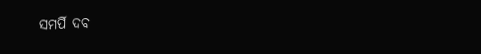ସମର୍ପି ଦବ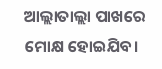ଆଲ୍ଲାତାଲ୍ଲା ପାଖରେ ମୋକ୍ଷ ହୋଇଯିବ।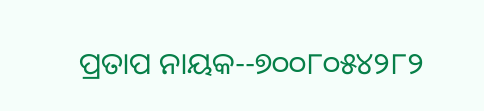ପ୍ରତାପ ନାୟକ--୭୦୦୮୦୫୪୨୮୨